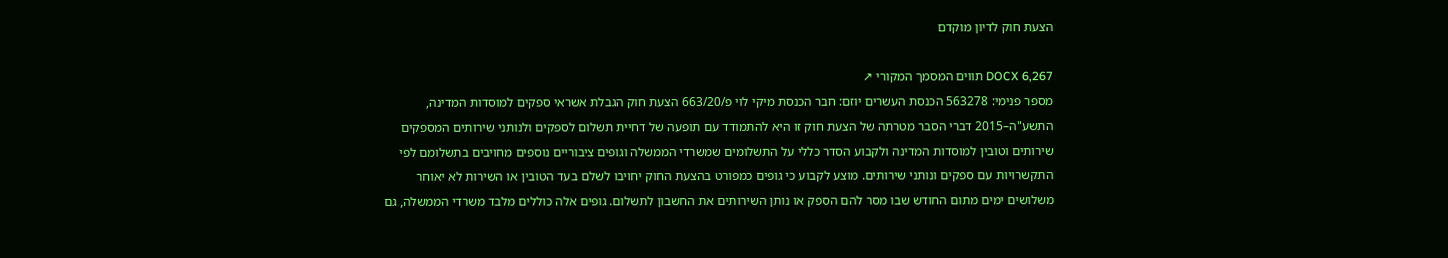הצעת חוק לדיון מוקדם

DOCX 6,267 תווים המסמך המקורי ↗
מספר פנימי: 563278 הכנסת העשרים יוזם: חבר הכנסת מיקי לוי פ/663/20 הצעת חוק הגבלת אשראי ספקים למוסדות המדינה, התשע"ה–2015 דברי הסבר מטרתה של הצעת חוק זו היא להתמודד עם תופעה של דחיית תשלום לספקים ולנותני שירותים המספקים שירותים וטובין למוסדות המדינה ולקבוע הסדר כללי על התשלומים שמשרדי הממשלה וגופים ציבוריים נוספים מחויבים בתשלומם לפי התקשרויות עם ספקים ונותני שירותים. מוצע לקבוע כי גופים כמפורט בהצעת החוק יחויבו לשלם בעד הטובין או השירות לא יאוחר משלושים ימים מתום החודש שבו מסר להם הספק או נותן השירותים את החשבון לתשלום. גופים אלה כוללים מלבד משרדי הממשלה, גם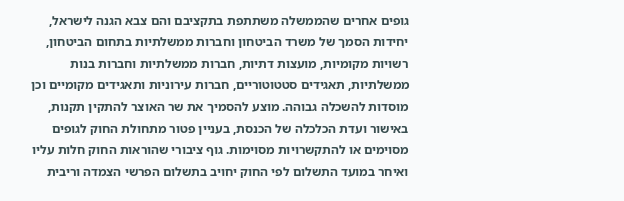גופים אחרים שהממשלה משתתפת בתקציבם והם צבא הגנה לישראל, יחידות הסמך של משרד הביטחון וחברות ממשלתיות בתחום הביטחון, רשויות מקומיות, מועצות דתיות, חברות ממשלתיות וחברות בנות ממשלתיות, תאגידים סטטוטוריים, חברות עירוניות ותאגידים מקומיים וכן מוסדות להשכלה גבוהה. מוצע להסמיך את שר האוצר להתקין תקנות, באישור ועדת הכלכלה של הכנסת, בעניין פטור מתחולת החוק לגופים מסוימים או להתקשרויות מסוימות. גוף ציבורי שהוראות החוק חלות עליו ואיחר במועד התשלום לפי החוק יחויב בתשלום הפרשי הצמדה וריבית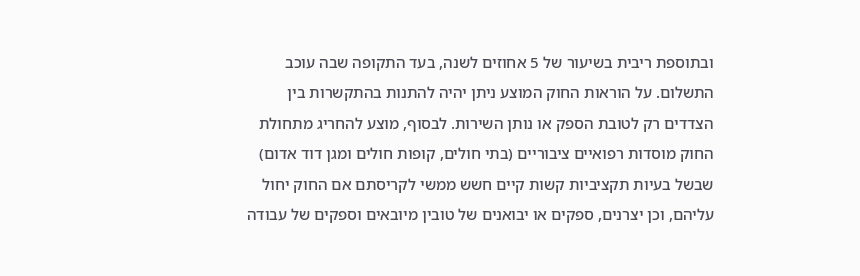ובתוספת ריבית בשיעור של 5 אחוזים לשנה, בעד התקופה שבה עוכב התשלום. על הוראות החוק המוצע ניתן יהיה להתנות בהתקשרות בין הצדדים רק לטובת הספק או נותן השירות. לבסוף, מוצע להחריג מתחולת החוק מוסדות רפואיים ציבוריים (בתי חולים, קופות חולים ומגן דוד אדום) שבשל בעיות תקציביות קשות קיים חשש ממשי לקריסתם אם החוק יחול עליהם, וכן יצרנים, ספקים או יבואנים של טובין מיובאים וספקים של עבודה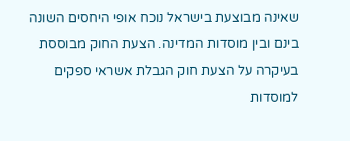שאינה מבוצעת בישראל נוכח אופי היחסים השונה בינם ובין מוסדות המדינה. הצעת החוק מבוססת בעיקרה על הצעת חוק הגבלת אשראי ספקים למוסדות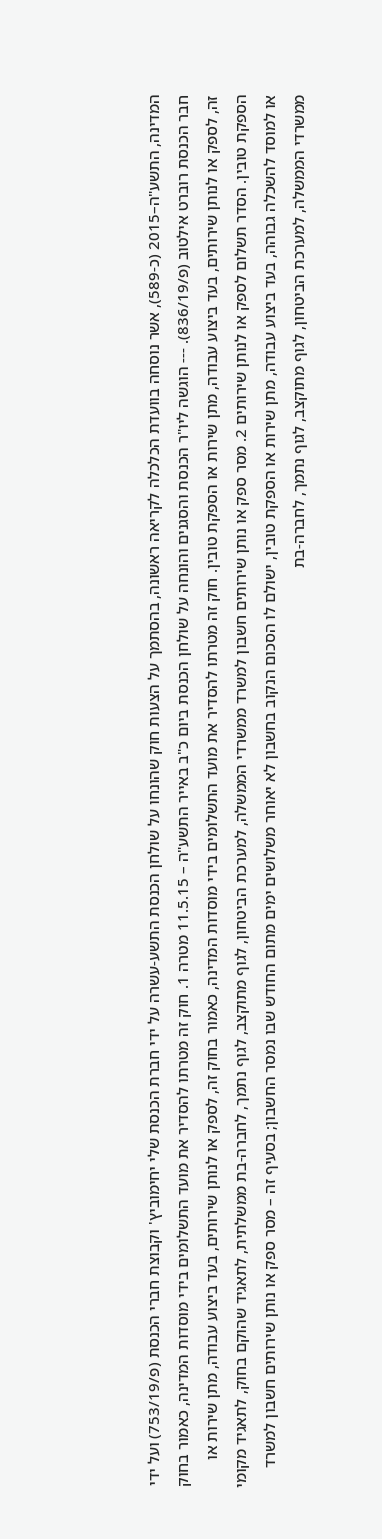המדינה, התשע"ה–2015 (כ-589), אשר נוסחה בוועדת הכלכלה לקריאה ראשונה, בהסתמך על הצעות חוק שהונחו על שולחן הכנסת התשע-עשרה על ידי חברת הכנסת שלי יחימוביץ' וקבוצת חברי הכנסת (פ/753/19) ועל ידי חבר הכנסת רוברט אילטוב (פ/836/19). --- הוגשה ליו"ר הכנסת והסגנים והונחה על שולחן הכנסת ביום כ"ב באייר התשע"ה – 11.5.15 מטרה 1. חוק זה מטרתו להסדיר את מועד התשלומים בידי מוסדות המדינה, כאמור בחוק זה, לספק או לנותן שירותים, בעד ביצוע עבודה, מתן שירות או הספקת טובין. חוק זה מטרתו להסדיר את מועד התשלומים בידי מוסדות המדינה, כאמור בחוק זה, לספק או לנותן שירותים, בעד ביצוע עבודה, מתן שירות או הספקת טובין. הסדר תשלום לספק או לנותן שירותים 2. מסר ספק או נותן שירותים חשבון למשרד ממשרדי הממשלה, למערכת הביטחון, לגוף מתוקצב, לגוף נתמך, לחברה-בת ממשלתית, לתאגיד שהוקם בחוק, לתאגיד מקומי או למוסד להשכלה גבוהה, בעד ביצוע עבודה, מתן שירות או הספקת טובין, ישולם לו הסכום הנקוב בחשבון לא יאוחר משלושים ימים מתום החודש שבו נמסר החשבון; בסעיף זה – מסר ספק או נותן שירותים חשבון למשרד ממשרדי הממשלה, למערכת הביטחון, לגוף מתוקצב, לגוף נתמך, לחברה-בת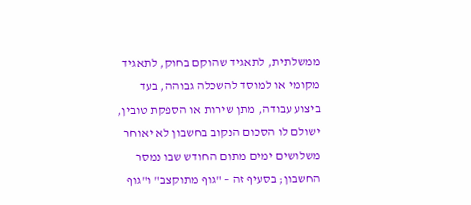ממשלתית, לתאגיד שהוקם בחוק, לתאגיד מקומי או למוסד להשכלה גבוהה, בעד ביצוע עבודה, מתן שירות או הספקת טובין, ישולם לו הסכום הנקוב בחשבון לא יאוחר משלושים ימים מתום החודש שבו נמסר החשבון; בסעיף זה – "גוף מתוקצב" ו"גוף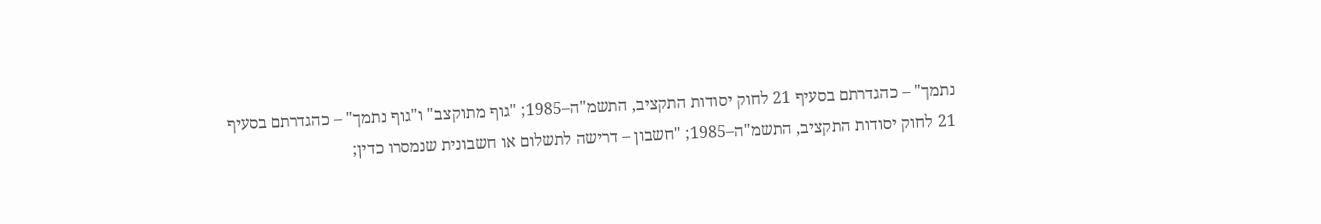נתמך" – כהגדרתם בסעיף 21 לחוק יסודות התקציב, התשמ"ה–1985; "גוף מתוקצב" ו"גוף נתמך" – כהגדרתם בסעיף 21 לחוק יסודות התקציב, התשמ"ה–1985; "חשבון – דרישה לתשלום או חשבונית שנמסרו כדין;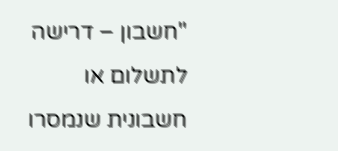"חשבון – דרישה לתשלום או חשבונית שנמסרו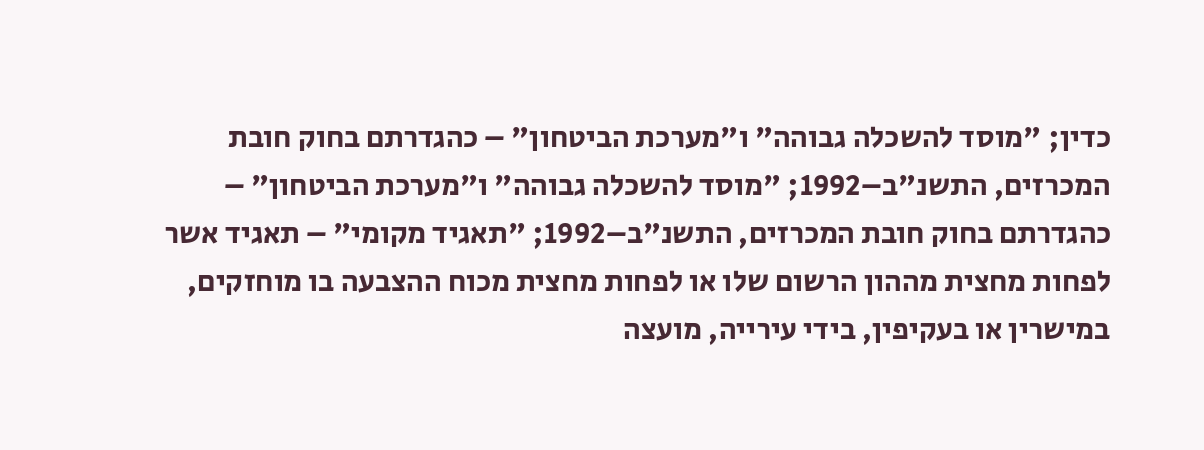כדין; "מוסד להשכלה גבוהה" ו"מערכת הביטחון" – כהגדרתם בחוק חובת המכרזים, התשנ"ב–1992; "מוסד להשכלה גבוהה" ו"מערכת הביטחון" – כהגדרתם בחוק חובת המכרזים, התשנ"ב–1992; "תאגיד מקומי" – תאגיד אשר לפחות מחצית מההון הרשום שלו או לפחות מחצית מכוח ההצבעה בו מוחזקים, במישרין או בעקיפין, בידי עירייה, מועצה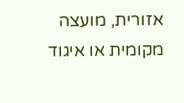אזורית, מועצה מקומית או איגוד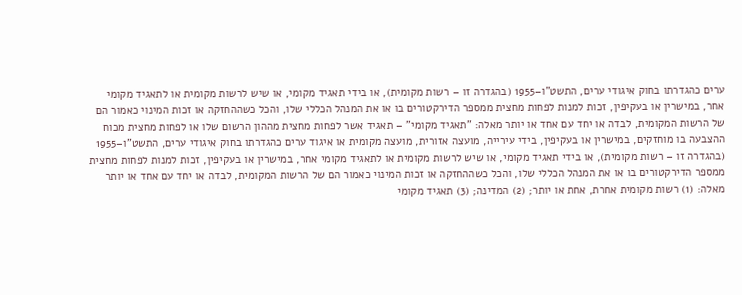ערים כהגדרתו בחוק איגודי ערים, התשט"ו–1955 (בהגדרה זו – רשות מקומית), או בידי תאגיד מקומי, או שיש לרשות מקומית או לתאגיד מקומי אחר, במישרין או בעקיפין, זכות למנות לפחות מחצית ממספר הדירקטורים בו או את המנהל הכללי שלו, והכל כשההחזקה או זכות המינוי כאמור הם של הרשות המקומית, לבדה או יחד עם אחד או יותר מאלה: "תאגיד מקומי" – תאגיד אשר לפחות מחצית מההון הרשום שלו או לפחות מחצית מכוח ההצבעה בו מוחזקים, במישרין או בעקיפין, בידי עירייה, מועצה אזורית, מועצה מקומית או איגוד ערים כהגדרתו בחוק איגודי ערים, התשט"ו–1955 (בהגדרה זו – רשות מקומית), או בידי תאגיד מקומי, או שיש לרשות מקומית או לתאגיד מקומי אחר, במישרין או בעקיפין, זכות למנות לפחות מחצית ממספר הדירקטורים בו או את המנהל הכללי שלו, והכל כשההחזקה או זכות המינוי כאמור הם של הרשות המקומית, לבדה או יחד עם אחד או יותר מאלה: (1) רשות מקומית אחרת, אחת או יותר; (2) המדינה; (3) תאגיד מקומי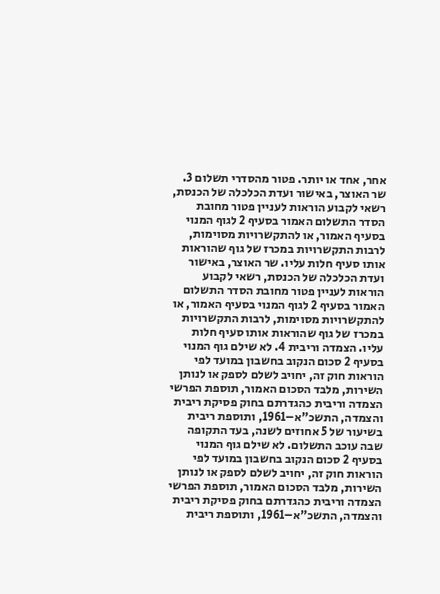אחר, אחד או יותר. פטור מהסדרי תשלום 3. שר האוצר, באישור ועדת הכלכלה של הכנסת, רשאי לקבוע הוראות לעניין פטור מחובת הסדר התשלום האמור בסעיף 2 לגוף המנוי בסעיף האמור, או להתקשרויות מסוימות, לרבות התקשרויות במכרז של גוף שהוראות אותו סעיף חלות עליו. שר האוצר, באישור ועדת הכלכלה של הכנסת, רשאי לקבוע הוראות לעניין פטור מחובת הסדר התשלום האמור בסעיף 2 לגוף המנוי בסעיף האמור, או להתקשרויות מסוימות, לרבות התקשרויות במכרז של גוף שהוראות אותו סעיף חלות עליו. הצמדה וריבית 4. לא שילם גוף המנוי בסעיף 2 סכום הנקוב בחשבון במועד לפי הוראות חוק זה, יחויב לשלם לספק או לנותן השירות, מלבד הסכום האמור, תוספת הפרשי הצמדה וריבית כהגדרתם בחוק פסיקת ריבית והצמדה, התשכ"א–1961, ותוספת ריבית בשיעור של 5 אחוזים לשנה, בעד התקופה שבה עוכב התשלום. לא שילם גוף המנוי בסעיף 2 סכום הנקוב בחשבון במועד לפי הוראות חוק זה, יחויב לשלם לספק או לנותן השירות, מלבד הסכום האמור, תוספת הפרשי הצמדה וריבית כהגדרתם בחוק פסיקת ריבית והצמדה, התשכ"א–1961, ותוספת ריבית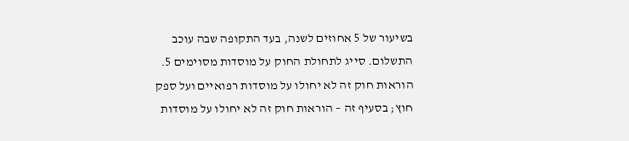בשיעור של 5 אחוזים לשנה, בעד התקופה שבה עוכב התשלום. סייג לתחולת החוק על מוסדות מסוימים 5. הוראות חוק זה לא יחולו על מוסדות רפואיים ועל ספק חוץ; בסעיף זה – הוראות חוק זה לא יחולו על מוסדות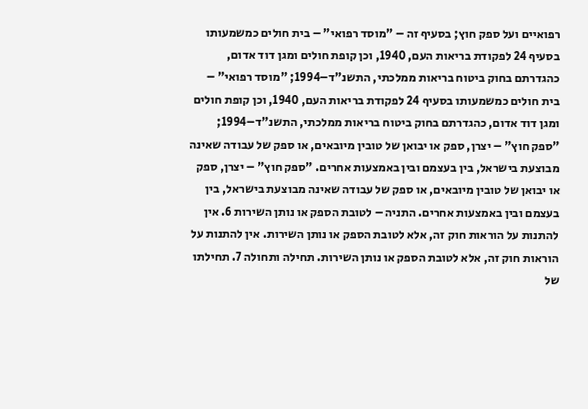רפואיים ועל ספק חוץ; בסעיף זה – "מוסד רפואי" – בית חולים כמשמעותו בסעיף 24 לפקודת בריאות העם, 1940, וכן קופת חולים ומגן דוד אדום, כהגדרתם בחוק ביטוח בריאות ממלכתי, התשנ"ד–1994; "מוסד רפואי" – בית חולים כמשמעותו בסעיף 24 לפקודת בריאות העם, 1940, וכן קופת חולים ומגן דוד אדום, כהגדרתם בחוק ביטוח בריאות ממלכתי, התשנ"ד–1994; "ספק חוץ" – יצרן, ספק או יבואן של טובין מיובאים, או ספק של עבודה שאינה מבוצעת בישראל, בין בעצמם ובין באמצעות אחרים. "ספק חוץ" – יצרן, ספק או יבואן של טובין מיובאים, או ספק של עבודה שאינה מבוצעת בישראל, בין בעצמם ובין באמצעות אחרים. התניה – לטובת הספק או נותן השירות 6. אין להתנות על הוראות חוק זה, אלא לטובת הספק או נותן השירות. אין להתנות על הוראות חוק זה, אלא לטובת הספק או נותן השירות. תחילה ותחולה 7. תחילתו של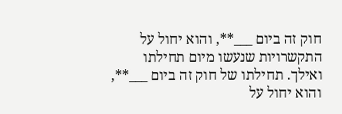חוק זה ביום ___**, והוא יחול על התקשרויות שנעשו מיום תחילתו ואילך. תחילתו של חוק זה ביום ___**, והוא יחול על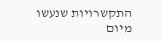התקשרויות שנעשו מיום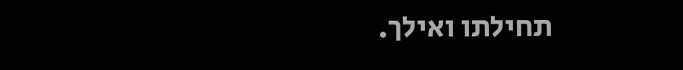תחילתו ואילך.